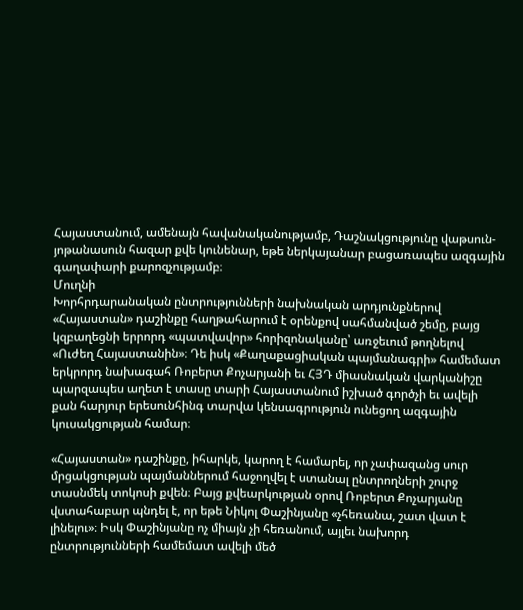Հայաստանում, ամենայն հավանականությամբ, Դաշնակցությունը վաթսուն-յոթանասուն հազար քվե կունենար, եթե ներկայանար բացառապես ազգային գաղափարի քարոզչությամբ։
Մուղնի
Խորհրդարանական ընտրությունների նախնական արդյունքներով «Հայաստան» դաշինքը հաղթահարում է օրենքով սահմանված շեմը, բայց կզբաղեցնի երրորդ «պատվավոր» հորիզոնականը՝ առջեւում թողնելով «Ուժեղ Հայաստանին»։ Դե իսկ «Քաղաքացիական պայմանագրի» համեմատ երկրորդ նախագահ Ռոբերտ Քոչարյանի եւ ՀՅԴ միասնական վարկանիշը պարզապես աղետ է տասը տարի Հայաստանում իշխած գործչի եւ ավելի քան հարյուր երեսունհինգ տարվա կենսագրություն ունեցող ազգային կուսակցության համար։

«Հայաստան» դաշինքը, իհարկե, կարող է համարել, որ չափազանց սուր մրցակցության պայմաններում հաջողվել է ստանալ ընտրողների շուրջ տասնմեկ տոկոսի քվեն։ Բայց քվեարկության օրով Ռոբերտ Քոչարյանը վստահաբար պնդել է, որ եթե Նիկոլ Փաշինյանը «չհեռանա, շատ վատ է լինելու»։ Իսկ Փաշինյանը ոչ միայն չի հեռանում, այլեւ նախորդ ընտրությունների համեմատ ավելի մեծ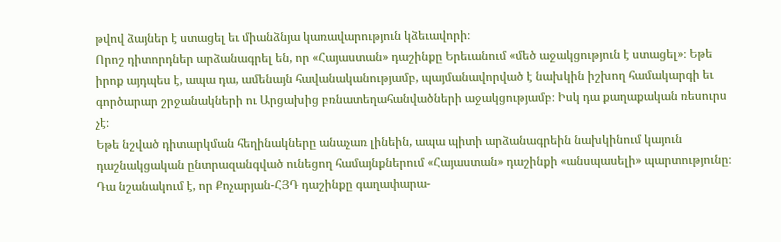թվով ձայներ է ստացել եւ միանձնյա կառավարություն կձեւավորի։
Որոշ դիտորդներ արձանագրել են, որ «Հայաստան» դաշինքը Երեւանում «մեծ աջակցություն է ստացել»։ Եթե իրոք այդպես է, ապա դա, ամենայն հավանականությամբ, պայմանավորված է նախկին իշխող համակարգի եւ գործարար շրջանակների ու Արցախից բռնատեղահանվածների աջակցությամբ։ Իսկ դա քաղաքական ռեսուրս չէ։
Եթե նշված դիտարկման հեղինակները անաչառ լինեին, ապա պիտի արձանագրեին նախկինում կայուն դաշնակցական ընտրազանգված ունեցող համայնքներում «Հայաստան» դաշինքի «անսպասելի» պարտությունը։ Դա նշանակում է, որ Քոչարյան-ՀՅԴ դաշինքը գաղափարա-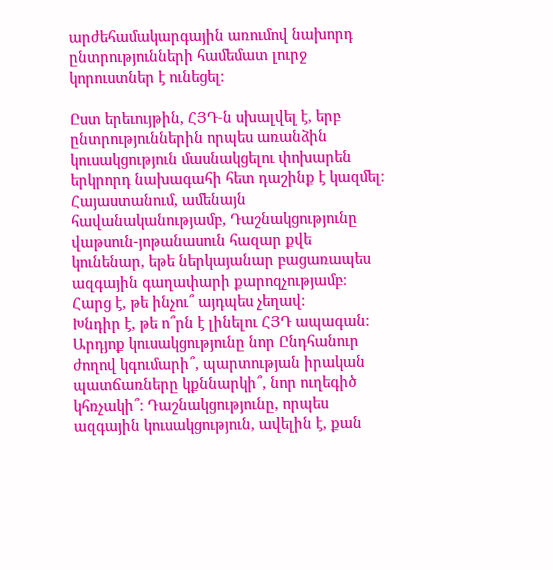արժեհամակարգային առումով նախորդ ընտրությունների համեմատ լուրջ կորուստներ է ունեցել։

Ըստ երեւույթին, ՀՅԴ‑ն սխալվել է, երբ ընտրություններին որպես առանձին կուսակցություն մասնակցելու փոխարեն երկրորդ նախագահի հետ դաշինք է կազմել։ Հայաստանում, ամենայն հավանականությամբ, Դաշնակցությունը վաթսուն-յոթանասուն հազար քվե կունենար, եթե ներկայանար բացառապես ազգային գաղափարի քարոզչությամբ։
Հարց է, թե ինչու՞ այդպես չեղավ։
Խնդիր է, թե ո՞րն է լինելու ՀՅԴ ապագան։ Արդյոք կուսակցությունը նոր Ընդհանուր ժողով կգումարի՞, պարտության իրական պատճառները կքննարկի՞, նոր ուղեգիծ կհռչակի՞։ Դաշնակցությունը, որպես ազգային կուսակցություն, ավելին է, քան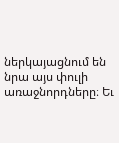ներկայացնում են նրա այս փուլի առաջնորդները։ Եւ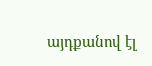այդքանով էլ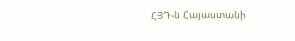ՀՅԴ‑ն Հայաստանի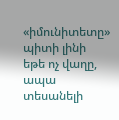«իմունիտետը» պիտի լինի եթե ոչ վաղը, ապա տեսանելի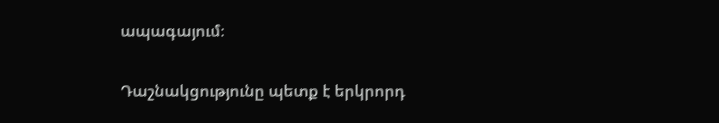ապագայում։

Դաշնակցությունը պետք է երկրորդ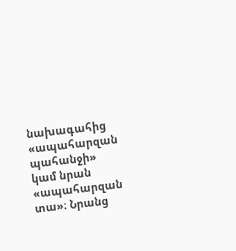նախագահից «ապահարզան պահանջի» կամ նրան «ապահարզան տա»։ Նրանց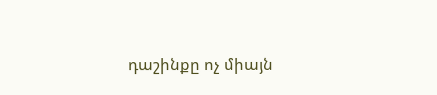դաշինքը ոչ միայն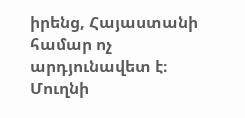իրենց, Հայաստանի համար ոչ արդյունավետ է։
Մուղնի